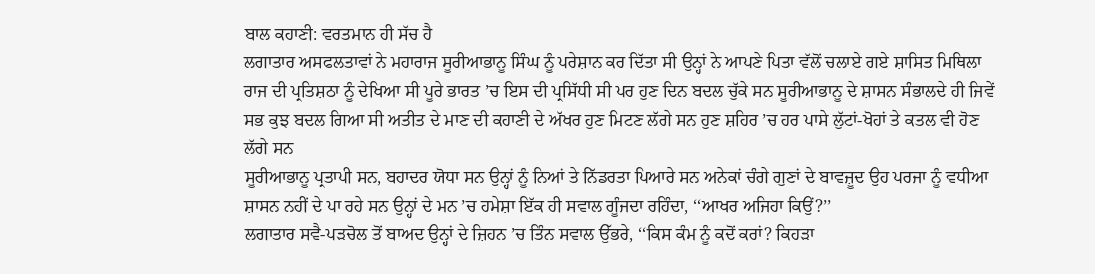ਬਾਲ ਕਹਾਣੀ: ਵਰਤਮਾਨ ਹੀ ਸੱਚ ਹੈ
ਲਗਾਤਾਰ ਅਸਫਲਤਾਵਾਂ ਨੇ ਮਹਾਰਾਜ ਸੂਰੀਆਭਾਨੂ ਸਿੰਘ ਨੂੰ ਪਰੇਸ਼ਾਨ ਕਰ ਦਿੱਤਾ ਸੀ ਉਨ੍ਹਾਂ ਨੇ ਆਪਣੇ ਪਿਤਾ ਵੱਲੋਂ ਚਲਾਏ ਗਏ ਸ਼ਾਸਿਤ ਮਿਥਿਲਾ ਰਾਜ ਦੀ ਪ੍ਰਤਿਸ਼ਠਾ ਨੂੰ ਦੇਖਿਆ ਸੀ ਪੂਰੇ ਭਾਰਤ ’ਚ ਇਸ ਦੀ ਪ੍ਰਸਿੱਧੀ ਸੀ ਪਰ ਹੁਣ ਦਿਨ ਬਦਲ ਚੁੱਕੇ ਸਨ ਸੂਰੀਆਭਾਨੂ ਦੇ ਸ਼ਾਸਨ ਸੰਭਾਲਦੇ ਹੀ ਜਿਵੇਂ ਸਭ ਕੁਝ ਬਦਲ ਗਿਆ ਸੀ ਅਤੀਤ ਦੇ ਮਾਣ ਦੀ ਕਹਾਣੀ ਦੇ ਅੱਖਰ ਹੁਣ ਮਿਟਣ ਲੱਗੇ ਸਨ ਹੁਣ ਸ਼ਹਿਰ ’ਚ ਹਰ ਪਾਸੇ ਲੁੱਟਾਂ-ਖੋਹਾਂ ਤੇ ਕਤਲ ਵੀ ਹੋਣ ਲੱਗੇ ਸਨ
ਸੂਰੀਆਭਾਨੂ ਪ੍ਰਤਾਪੀ ਸਨ, ਬਹਾਦਰ ਯੋਧਾ ਸਨ ਉਨ੍ਹਾਂ ਨੂੰ ਨਿਆਂ ਤੇ ਨਿੱਡਰਤਾ ਪਿਆਰੇ ਸਨ ਅਨੇਕਾਂ ਚੰਗੇ ਗੁਣਾਂ ਦੇ ਬਾਵਜ਼ੂਦ ਉਹ ਪਰਜਾ ਨੂੰ ਵਧੀਆ ਸ਼ਾਸਨ ਨਹੀਂ ਦੇ ਪਾ ਰਹੇ ਸਨ ਉਨ੍ਹਾਂ ਦੇ ਮਨ ’ਚ ਹਮੇਸ਼ਾ ਇੱਕ ਹੀ ਸਵਾਲ ਗੂੰਜਦਾ ਰਹਿੰਦਾ, ‘‘ਆਖਰ ਅਜਿਹਾ ਕਿਉਂ?’’
ਲਗਾਤਾਰ ਸਵੈ-ਪੜਚੋਲ ਤੋਂ ਬਾਅਦ ਉਨ੍ਹਾਂ ਦੇ ਜ਼ਿਹਨ ’ਚ ਤਿੰਨ ਸਵਾਲ ਉੱਭਰੇ, ‘‘ਕਿਸ ਕੰਮ ਨੂੰ ਕਦੋਂ ਕਰਾਂ? ਕਿਹੜਾ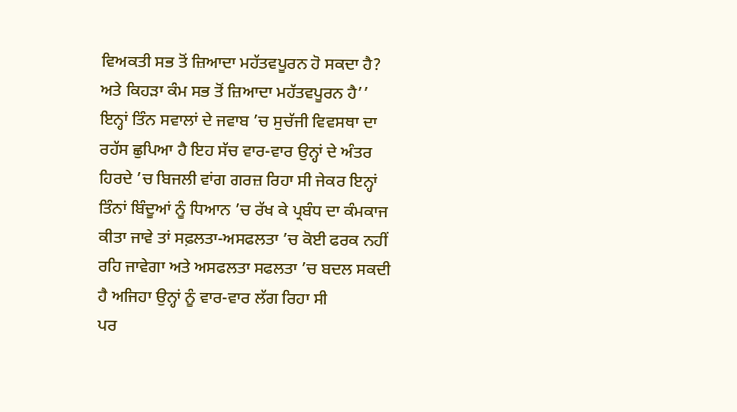ਵਿਅਕਤੀ ਸਭ ਤੋਂ ਜ਼ਿਆਦਾ ਮਹੱਤਵਪੂਰਨ ਹੋ ਸਕਦਾ ਹੈ? ਅਤੇ ਕਿਹੜਾ ਕੰਮ ਸਭ ਤੋਂ ਜ਼ਿਆਦਾ ਮਹੱਤਵਪੂਰਨ ਹੈ’’
ਇਨ੍ਹਾਂ ਤਿੰਨ ਸਵਾਲਾਂ ਦੇ ਜਵਾਬ ’ਚ ਸੁਚੱਜੀ ਵਿਵਸਥਾ ਦਾ ਰਹੱਸ ਛੁਪਿਆ ਹੈ ਇਹ ਸੱਚ ਵਾਰ-ਵਾਰ ਉਨ੍ਹਾਂ ਦੇ ਅੰਤਰ ਹਿਰਦੇ ’ਚ ਬਿਜਲੀ ਵਾਂਗ ਗਰਜ਼ ਰਿਹਾ ਸੀ ਜੇਕਰ ਇਨ੍ਹਾਂ ਤਿੰਨਾਂ ਬਿੰਦੂਆਂ ਨੂੰ ਧਿਆਨ ’ਚ ਰੱਖ ਕੇ ਪ੍ਰਬੰਧ ਦਾ ਕੰਮਕਾਜ ਕੀਤਾ ਜਾਵੇ ਤਾਂ ਸਫ਼ਲਤਾ-ਅਸਫਲਤਾ ’ਚ ਕੋਈ ਫਰਕ ਨਹੀਂ ਰਹਿ ਜਾਵੇਗਾ ਅਤੇ ਅਸਫਲਤਾ ਸਫਲਤਾ ’ਚ ਬਦਲ ਸਕਦੀ ਹੈ ਅਜਿਹਾ ਉਨ੍ਹਾਂ ਨੂੰ ਵਾਰ-ਵਾਰ ਲੱਗ ਰਿਹਾ ਸੀ
ਪਰ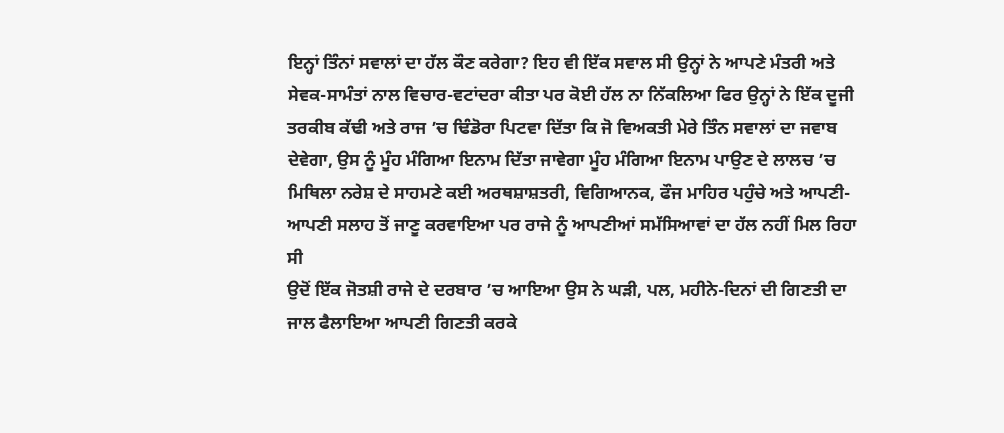ਇਨ੍ਹਾਂ ਤਿੰਨਾਂ ਸਵਾਲਾਂ ਦਾ ਹੱਲ ਕੌਣ ਕਰੇਗਾ? ਇਹ ਵੀ ਇੱਕ ਸਵਾਲ ਸੀ ਉਨ੍ਹਾਂ ਨੇ ਆਪਣੇ ਮੰਤਰੀ ਅਤੇ ਸੇਵਕ-ਸਾਮੰਤਾਂ ਨਾਲ ਵਿਚਾਰ-ਵਟਾਂਦਰਾ ਕੀਤਾ ਪਰ ਕੋਈ ਹੱਲ ਨਾ ਨਿੱਕਲਿਆ ਫਿਰ ਉਨ੍ਹਾਂ ਨੇ ਇੱਕ ਦੂਜੀ ਤਰਕੀਬ ਕੱਢੀ ਅਤੇ ਰਾਜ ’ਚ ਢਿੰਡੋਰਾ ਪਿਟਵਾ ਦਿੱਤਾ ਕਿ ਜੋ ਵਿਅਕਤੀ ਮੇਰੇ ਤਿੰਨ ਸਵਾਲਾਂ ਦਾ ਜਵਾਬ ਦੇਵੇਗਾ, ਉਸ ਨੂੰ ਮੂੰਹ ਮੰਗਿਆ ਇਨਾਮ ਦਿੱਤਾ ਜਾਵੇਗਾ ਮੂੰਹ ਮੰਗਿਆ ਇਨਾਮ ਪਾਉਣ ਦੇ ਲਾਲਚ ’ਚ ਮਿਥਿਲਾ ਨਰੇਸ਼ ਦੇ ਸਾਹਮਣੇ ਕਈ ਅਰਥਸ਼ਾਸ਼ਤਰੀ, ਵਿਗਿਆਨਕ, ਫੌਜ ਮਾਹਿਰ ਪਹੁੰਚੇ ਅਤੇ ਆਪਣੀ-ਆਪਣੀ ਸਲਾਹ ਤੋਂ ਜਾਣੂ ਕਰਵਾਇਆ ਪਰ ਰਾਜੇ ਨੂੰ ਆਪਣੀਆਂ ਸਮੱਸਿਆਵਾਂ ਦਾ ਹੱਲ ਨਹੀਂ ਮਿਲ ਰਿਹਾ ਸੀ
ਉਦੋਂ ਇੱਕ ਜੋਤਸ਼ੀ ਰਾਜੇ ਦੇ ਦਰਬਾਰ ’ਚ ਆਇਆ ਉਸ ਨੇ ਘੜੀ, ਪਲ, ਮਹੀਨੇ-ਦਿਨਾਂ ਦੀ ਗਿਣਤੀ ਦਾ ਜਾਲ ਫੈਲਾਇਆ ਆਪਣੀ ਗਿਣਤੀ ਕਰਕੇ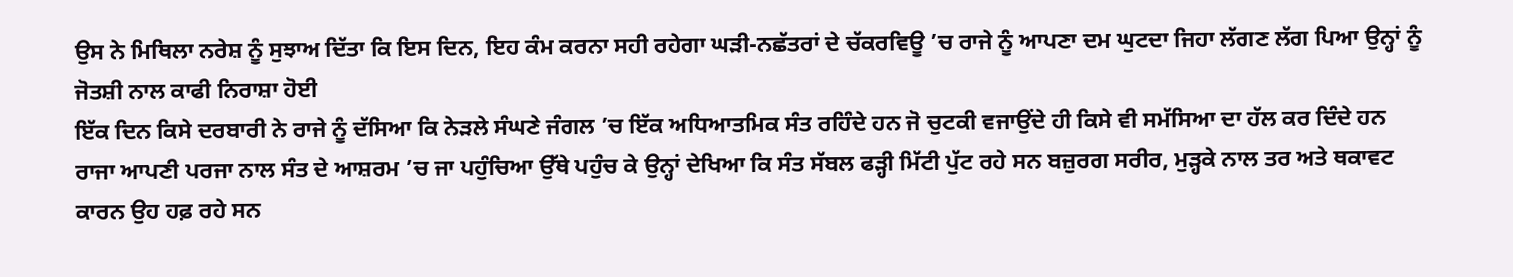ਉਸ ਨੇ ਮਿਥਿਲਾ ਨਰੇਸ਼ ਨੂੰ ਸੁਝਾਅ ਦਿੱਤਾ ਕਿ ਇਸ ਦਿਨ, ਇਹ ਕੰਮ ਕਰਨਾ ਸਹੀ ਰਹੇਗਾ ਘੜੀ-ਨਛੱਤਰਾਂ ਦੇ ਚੱਕਰਵਿਊ ’ਚ ਰਾਜੇ ਨੂੰ ਆਪਣਾ ਦਮ ਘੁਟਦਾ ਜਿਹਾ ਲੱਗਣ ਲੱਗ ਪਿਆ ਉਨ੍ਹਾਂ ਨੂੰ ਜੋਤਸ਼ੀ ਨਾਲ ਕਾਫੀ ਨਿਰਾਸ਼ਾ ਹੋਈ
ਇੱਕ ਦਿਨ ਕਿਸੇ ਦਰਬਾਰੀ ਨੇ ਰਾਜੇ ਨੂੰ ਦੱਸਿਆ ਕਿ ਨੇੜਲੇ ਸੰਘਣੇ ਜੰਗਲ ’ਚ ਇੱਕ ਅਧਿਆਤਮਿਕ ਸੰਤ ਰਹਿੰਦੇ ਹਨ ਜੋ ਚੁਟਕੀ ਵਜਾਉਂਦੇ ਹੀ ਕਿਸੇ ਵੀ ਸਮੱਸਿਆ ਦਾ ਹੱਲ ਕਰ ਦਿੰਦੇ ਹਨ ਰਾਜਾ ਆਪਣੀ ਪਰਜਾ ਨਾਲ ਸੰਤ ਦੇ ਆਸ਼ਰਮ ’ਚ ਜਾ ਪਹੁੰਚਿਆ ਉੱਥੇ ਪਹੁੰਚ ਕੇ ਉਨ੍ਹਾਂ ਦੇਖਿਆ ਕਿ ਸੰਤ ਸੱਬਲ ਫੜ੍ਹੀ ਮਿੱਟੀ ਪੁੱਟ ਰਹੇ ਸਨ ਬਜ਼ੁਰਗ ਸਰੀਰ, ਮੁੜ੍ਹਕੇ ਨਾਲ ਤਰ ਅਤੇ ਥਕਾਵਟ ਕਾਰਨ ਉਹ ਹਫ਼ ਰਹੇ ਸਨ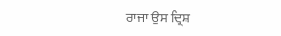ਰਾਜਾ ਉਸ ਦ੍ਰਿਸ਼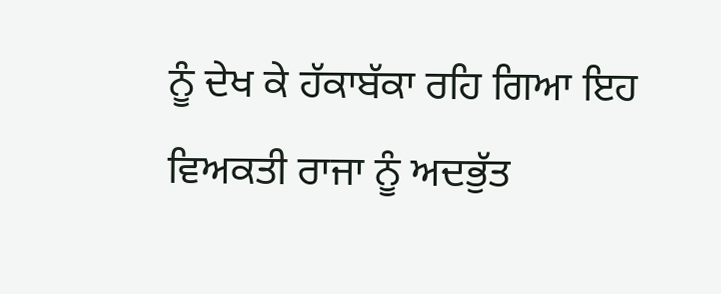ਨੂੰ ਦੇਖ ਕੇ ਹੱਕਾਬੱਕਾ ਰਹਿ ਗਿਆ ਇਹ ਵਿਅਕਤੀ ਰਾਜਾ ਨੂੰ ਅਦਭੁੱਤ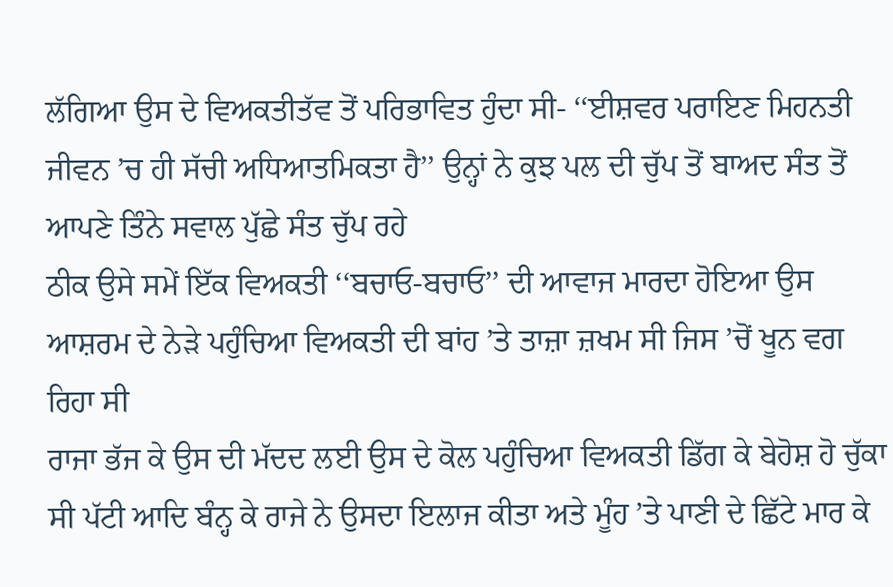ਲੱਗਿਆ ਉਸ ਦੇ ਵਿਅਕਤੀਤੱਵ ਤੋਂ ਪਰਿਭਾਵਿਤ ਹੁੰਦਾ ਸੀ- ‘‘ਈਸ਼ਵਰ ਪਰਾਇਣ ਮਿਹਨਤੀ ਜੀਵਨ ’ਚ ਹੀ ਸੱਚੀ ਅਧਿਆਤਮਿਕਤਾ ਹੈ’’ ਉਨ੍ਹਾਂ ਨੇ ਕੁਝ ਪਲ ਦੀ ਚੁੱਪ ਤੋਂ ਬਾਅਦ ਸੰਤ ਤੋਂ ਆਪਣੇ ਤਿੰਨੇ ਸਵਾਲ ਪੁੱਛੇ ਸੰਤ ਚੁੱਪ ਰਹੇ
ਠੀਕ ਉਸੇ ਸਮੇਂ ਇੱਕ ਵਿਅਕਤੀ ‘‘ਬਚਾਓ-ਬਚਾਓ’’ ਦੀ ਆਵਾਜ ਮਾਰਦਾ ਹੋਇਆ ਉਸ ਆਸ਼ਰਮ ਦੇ ਨੇੜੇ ਪਹੁੰਚਿਆ ਵਿਅਕਤੀ ਦੀ ਬਾਂਹ ’ਤੇ ਤਾਜ਼ਾ ਜ਼ਖਮ ਸੀ ਜਿਸ ’ਚੋਂ ਖੂਨ ਵਗ ਰਿਹਾ ਸੀ
ਰਾਜਾ ਭੱਜ ਕੇ ਉਸ ਦੀ ਮੱਦਦ ਲਈ ਉਸ ਦੇ ਕੋਲ ਪਹੁੰਚਿਆ ਵਿਅਕਤੀ ਡਿੱਗ ਕੇ ਬੇਹੋਸ਼ ਹੋ ਚੁੱਕਾ ਸੀ ਪੱਟੀ ਆਦਿ ਬੰਨ੍ਹ ਕੇ ਰਾਜੇ ਨੇ ਉਸਦਾ ਇਲਾਜ ਕੀਤਾ ਅਤੇ ਮੂੰਹ ’ਤੇ ਪਾਣੀ ਦੇ ਛਿੱਟੇ ਮਾਰ ਕੇ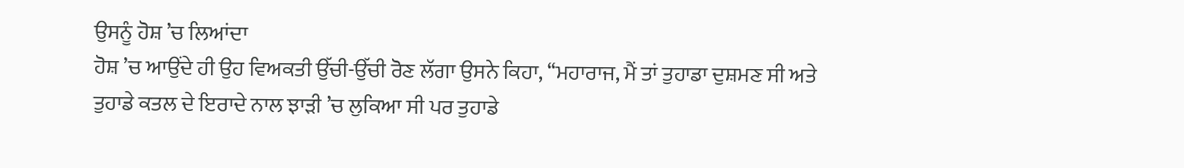ਉਸਨੂੰ ਹੋਸ਼ ’ਚ ਲਿਆਂਦਾ
ਹੋਸ਼ ’ਚ ਆਉਂਦੇ ਹੀ ਉਹ ਵਿਅਕਤੀ ਉੱਚੀ-ਉੱਚੀ ਰੋਣ ਲੱਗਾ ਉਸਨੇ ਕਿਹਾ, ‘‘ਮਹਾਰਾਜ, ਮੈਂ ਤਾਂ ਤੁਹਾਡਾ ਦੁਸ਼ਮਣ ਸੀ ਅਤੇ ਤੁਹਾਡੇ ਕਤਲ ਦੇ ਇਰਾਦੇ ਨਾਲ ਝਾੜੀ ’ਚ ਲੁਕਿਆ ਸੀ ਪਰ ਤੁਹਾਡੇ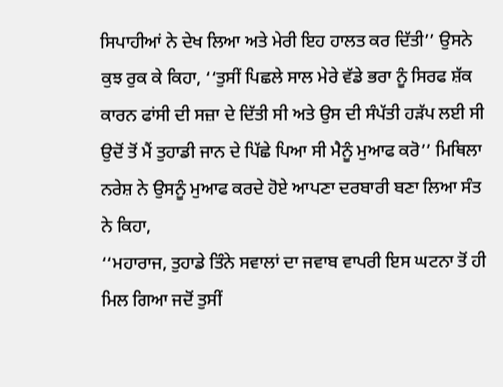ਸਿਪਾਹੀਆਂ ਨੇ ਦੇਖ ਲਿਆ ਅਤੇ ਮੇਰੀ ਇਹ ਹਾਲਤ ਕਰ ਦਿੱਤੀ’’ ਉਸਨੇ ਕੁਝ ਰੁਕ ਕੇ ਕਿਹਾ, ‘‘ਤੁਸੀਂ ਪਿਛਲੇ ਸਾਲ ਮੇਰੇ ਵੱਡੇ ਭਰਾ ਨੂੰ ਸਿਰਫ ਸ਼ੱਕ ਕਾਰਨ ਫਾਂਸੀ ਦੀ ਸਜ਼ਾ ਦੇ ਦਿੱਤੀ ਸੀ ਅਤੇ ਉਸ ਦੀ ਸੰਪੱਤੀ ਹੜੱਪ ਲਈ ਸੀ ਉਦੋਂ ਤੋਂ ਮੈਂ ਤੁਹਾਡੀ ਜਾਨ ਦੇ ਪਿੱਛੇ ਪਿਆ ਸੀ ਮੈਨੂੰ ਮੁਆਫ ਕਰੋ’’ ਮਿਥਿਲਾ ਨਰੇਸ਼ ਨੇ ਉਸਨੂੰ ਮੁਆਫ ਕਰਦੇ ਹੋਏ ਆਪਣਾ ਦਰਬਾਰੀ ਬਣਾ ਲਿਆ ਸੰਤ ਨੇ ਕਿਹਾ,
‘‘ਮਹਾਰਾਜ, ਤੁਹਾਡੇ ਤਿੰਨੇ ਸਵਾਲਾਂ ਦਾ ਜਵਾਬ ਵਾਪਰੀ ਇਸ ਘਟਨਾ ਤੋਂ ਹੀ ਮਿਲ ਗਿਆ ਜਦੋਂ ਤੁਸੀਂ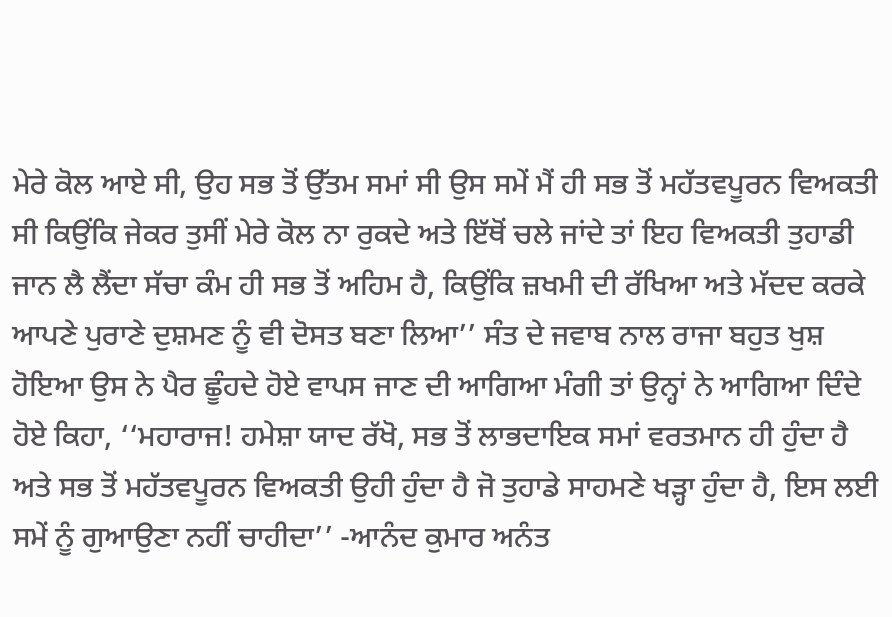ਮੇਰੇ ਕੋਲ ਆਏ ਸੀ, ਉਹ ਸਭ ਤੋਂ ਉੱਤਮ ਸਮਾਂ ਸੀ ਉਸ ਸਮੇਂ ਮੈਂ ਹੀ ਸਭ ਤੋਂ ਮਹੱਤਵਪੂਰਨ ਵਿਅਕਤੀ ਸੀ ਕਿਉਂਕਿ ਜੇਕਰ ਤੁਸੀਂ ਮੇਰੇ ਕੋਲ ਨਾ ਰੁਕਦੇ ਅਤੇ ਇੱਥੋਂ ਚਲੇ ਜਾਂਦੇ ਤਾਂ ਇਹ ਵਿਅਕਤੀ ਤੁਹਾਡੀ ਜਾਨ ਲੈ ਲੈਂਦਾ ਸੱਚਾ ਕੰਮ ਹੀ ਸਭ ਤੋਂ ਅਹਿਮ ਹੈ, ਕਿਉਂਕਿ ਜ਼ਖਮੀ ਦੀ ਰੱਖਿਆ ਅਤੇ ਮੱਦਦ ਕਰਕੇ ਆਪਣੇ ਪੁਰਾਣੇ ਦੁਸ਼ਮਣ ਨੂੰ ਵੀ ਦੋਸਤ ਬਣਾ ਲਿਆ’’ ਸੰਤ ਦੇ ਜਵਾਬ ਨਾਲ ਰਾਜਾ ਬਹੁਤ ਖੁਸ਼ ਹੋਇਆ ਉਸ ਨੇ ਪੈਰ ਛੂੰਹਦੇ ਹੋਏ ਵਾਪਸ ਜਾਣ ਦੀ ਆਗਿਆ ਮੰਗੀ ਤਾਂ ਉਨ੍ਹਾਂ ਨੇ ਆਗਿਆ ਦਿੰਦੇ ਹੋਏ ਕਿਹਾ, ‘‘ਮਹਾਰਾਜ! ਹਮੇਸ਼ਾ ਯਾਦ ਰੱਖੋ, ਸਭ ਤੋਂ ਲਾਭਦਾਇਕ ਸਮਾਂ ਵਰਤਮਾਨ ਹੀ ਹੁੰਦਾ ਹੈ ਅਤੇ ਸਭ ਤੋਂ ਮਹੱਤਵਪੂਰਨ ਵਿਅਕਤੀ ਉਹੀ ਹੁੰਦਾ ਹੈ ਜੋ ਤੁਹਾਡੇ ਸਾਹਮਣੇ ਖੜ੍ਹਾ ਹੁੰਦਾ ਹੈ, ਇਸ ਲਈ ਸਮੇਂ ਨੂੰ ਗੁਆਉਣਾ ਨਹੀਂ ਚਾਹੀਦਾ’’ -ਆਨੰਦ ਕੁਮਾਰ ਅਨੰਤ